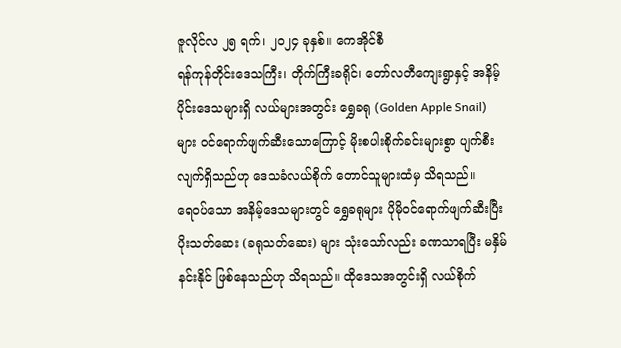ဇူလိုင်လ ၂၅ ရက်၊ ၂၀၂၄ ခုနှစ်။ ကေအိုင်စီ
ရန်ကုန်တိုင်းဒေသကြီး၊ တိုက်ကြီးခရိုင်၊ တော်လတီကျေးရွာနှင့် အနိမ့်ပိုင်းဒေသများရှိ လယ်များအတွင်း ရွှေခရု (Golden Apple Snail) များ ဝင်ရောက်ဖျက်ဆီးသောကြောင့် မိုးစပါးစိုက်ခင်းများစွာ ပျက်စီးလျက်ရှိသည်ဟု ဒေသခံလယ်စိုက် တောင်သူများထံမှ သိရသည်။
ရေဝပ်သော အနိမ့်ဒေသများတွင် ရွှေခရုများ ပိုမိုဝင်ရောက်ဖျက်ဆီးပြီး ပိုးသတ်ဆေး (ခရုသတ်ဆေး) များ သုံးသော်လည်း ခဏသာရပြီး မနှိမ်နင်းနိုင် ဖြစ်နေသည်ဟု သိရသည်။ ထိုဒေသအတွင်းရှိ လယ်စိုက်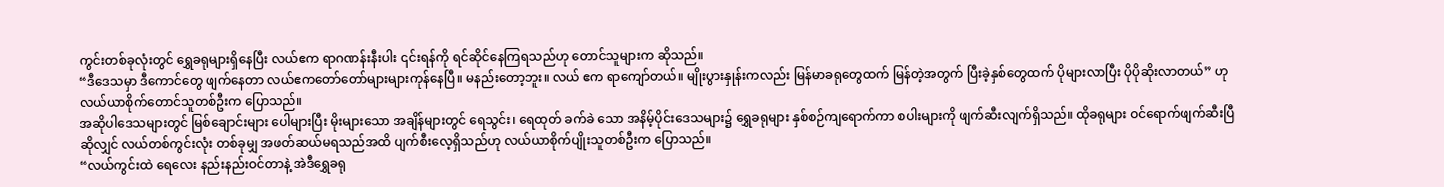ကွင်းတစ်ခုလုံးတွင် ရွှေခရုများရှိနေပြီး လယ်ဧက ရာဂဏန်းနီးပါး ၎င်းရန်ကို ရင်ဆိုင်နေကြရသည်ဟု တောင်သူများက ဆိုသည်။
“ဒီဒေသမှာ ဒီကောင်တွေ ဖျက်နေတာ လယ်ဧကတော်တော်များများကုန်နေပြီ။ မနည်းတော့ဘူး။ လယ် ဧက ရာကျော်တယ်။ မျိုးပွားနှုန်းကလည်း မြန်မာခရုတွေထက် မြန်တဲ့အတွက် ပြီးခဲ့နှစ်တွေထက် ပိုများလာပြီး ပိုပိုဆိုးလာတယ်” ဟု လယ်ယာစိုက်တောင်သူတစ်ဦးက ပြောသည်။
အဆိုပါဒေသများတွင် မြစ်ချောင်းများ ပေါများပြီး မိုးများသော အချိန်များတွင် ရေသွင်း၊ ရေထုတ် ခက်ခဲ သော အနိမ့်ပိုင်းဒေသများ၌ ရွှေခရုများ နှစ်စဉ်ကျရောက်ကာ စပါးများကို ဖျက်ဆီးလျက်ရှိသည်။ ထိုခရုများ ဝင်ရောက်ဖျက်ဆီးပြီဆိုလျှင် လယ်တစ်ကွင်းလုံး တစ်ခုမျှ အဖတ်ဆယ်မရသည်အထိ ပျက်စီးလေ့ရှိသည်ဟု လယ်ယာစိုက်ပျိုးသူတစ်ဦးက ပြောသည်။
“လယ်ကွင်းထဲ ရေလေး နည်းနည်းဝင်တာနဲ့ အဲဒီရွှေခရု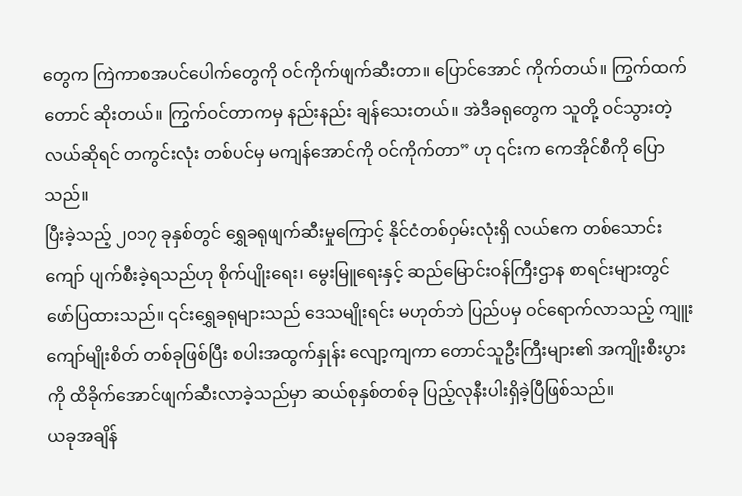တွေက ကြဲကာစအပင်ပေါက်တွေကို ဝင်ကိုက်ဖျက်ဆီးတာ။ ပြောင်အောင် ကိုက်တယ်။ ကြွက်ထက်တောင် ဆိုးတယ်။ ကြွက်ဝင်တာကမှ နည်းနည်း ချန်သေးတယ်။ အဲဒီခရုတွေက သူတို့ ဝင်သွားတဲ့ လယ်ဆိုရင် တကွင်းလုံး တစ်ပင်မှ မကျန်အောင်ကို ဝင်ကိုက်တာ” ဟု ၎င်းက ကေအိုင်စီကို ပြောသည်။
ပြီးခဲ့သည့် ၂၀၁၇ ခုနှစ်တွင် ရွှေခရုဖျက်ဆီးမှုကြောင့် နိုင်ငံတစ်ဝှမ်းလုံးရှိ လယ်ဧက တစ်သောင်းကျော် ပျက်စီးခဲ့ရသည်ဟု စိုက်ပျိုးရေး၊ မွေးမြူရေးနှင့် ဆည်မြောင်းဝန်ကြီးဌာန စာရင်းများတွင် ဖော်ပြထားသည်။ ၎င်းရွှေခရုများသည် ဒေသမျိုးရင်း မဟုတ်ဘဲ ပြည်ပမှ ဝင်ရောက်လာသည့် ကျူး ကျော်မျိုးစိတ် တစ်ခုဖြစ်ပြီး စပါးအထွက်နှုန်း လျော့ကျကာ တောင်သူဦးကြီးများ၏ အကျိုးစီးပွားကို ထိခိုက်အောင်ဖျက်ဆီးလာခဲ့သည်မှာ ဆယ်စုနှစ်တစ်ခု ပြည့်လုနီးပါးရှိခဲ့ပြီဖြစ်သည်။
ယခုအချိန်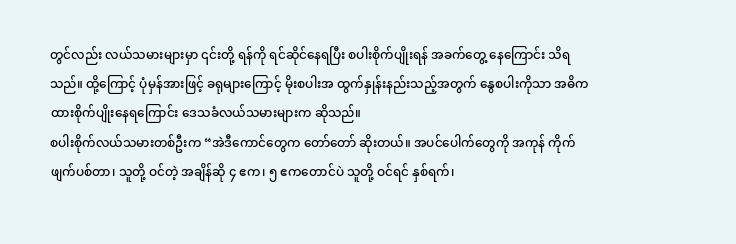တွင်လည်း လယ်သမားများမှာ ၎င်းတို့ ရန်ကို ရင်ဆိုင်နေရပြီး စပါးစိုက်ပျိုးရန် အခက်တွေ့ နေကြောင်း သိရသည်။ ထို့ကြောင့် ပုံမှန်အားဖြင့် ခရုများကြောင့် မိုးစပါးအ ထွက်နှုန်းနည်းသည့်အတွက် နွေစပါးကိုသာ အဓိကထားစိုက်ပျိုးနေရကြောင်း ဒေသခံလယ်သမားများက ဆိုသည်။
စပါးစိုက်လယ်သမားတစ်ဦးက “အဲဒီကောင်တွေက တော်တော် ဆိုးတယ်။ အပင်ပေါက်တွေကို အကုန် ကိုက်ဖျက်ပစ်တာ၊ သူတို့ ဝင်တဲ့ အချိန်ဆို ၄ ဧက၊ ၅ ဧကတောင်ပဲ သူတို့ ဝင်ရင် နှစ်ရက်၊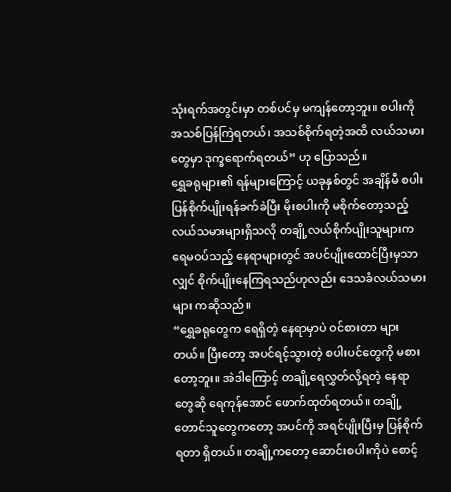သုံးရက်အတွင်းမှာ တစ်ပင်မှ မကျန်တော့ဘူး။ စပါးကို အသစ်ပြန်ကြဲရတယ်၊ အသစ်စိုက်ရတဲ့အထိ လယ်သမားတွေမှာ ဒုက္ခရောက်ရတယ်” ဟု ပြောသည်။
ရွှေခရုများ၏ ရန်များကြောင့် ယခုနှစ်တွင် အချိန်မီ စပါး ပြန်စိုက်ပျိုးရန်ခက်ခဲပြီး မိုးစပါးကို မစိုက်တော့သည့် လယ်သမားများရှိသလို တချို့လယ်စိုက်ပျိုးသူများက ရေမဝပ်သည့် နေရာများတွင် အပင်ပျိုးထောင်ပြီးမှသာလျှင် စိုက်ပျိုးနေကြရသည်ဟုလည်း ဒေသခံလယ်သမားများ ကဆိုသည်။
“ရွှေခရုတွေက ရေရှိတဲ့ နေရာမှာပဲ ဝင်စားတာ များတယ်။ ပြီးတော့ အပင်ရင့်သွားတဲ့ စပါးပင်တွေကို မစားတော့ဘူး။ အဲဒါကြောင့် တချို့ရေလွှတ်လို့ရတဲ့ နေရာတွေဆို ရေကုန်အောင် ဖောက်ထုတ်ရတယ်။ တချို့တောင်သူတွေကတော့ အပင်ကို အရင်ပျိုးပြီးမှ ပြန်စိုက်ရတာ ရှိတယ်။ တချို့ကတော့ ဆောင်းစပါးကိုပဲ စောင့်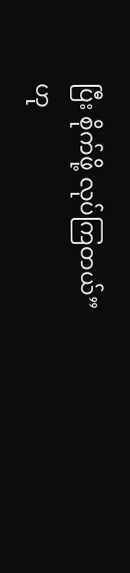ပြီး စိုက်ဖို့ လုပ်ကြတယ်” ဟု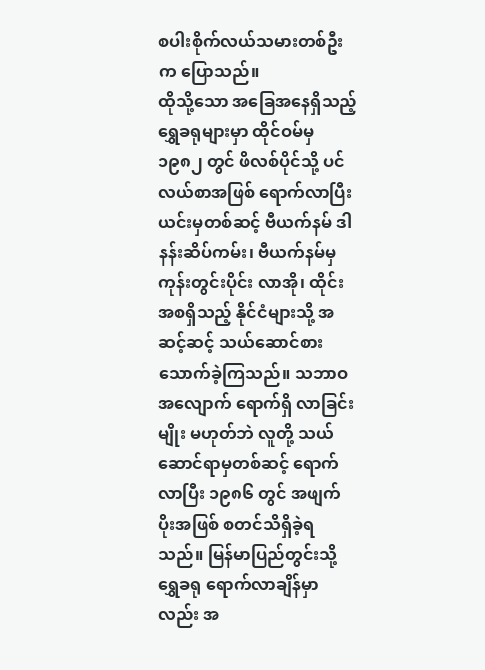စပါးစိုက်လယ်သမားတစ်ဦးက ပြောသည်။
ထိုသို့သော အခြေအနေရှိသည့် ရွှေခရုများမှာ ထိုင်ဝမ်မှ ၁၉၈၂ တွင် ဖိလစ်ပိုင်သို့ ပင်လယ်စာအဖြစ် ရောက်လာပြီး ယင်းမှတစ်ဆင့် ဗီယက်နမ် ဒါနန်းဆိပ်ကမ်း၊ ဗီယက်နမ်မှ ကုန်းတွင်းပိုင်း လာအို၊ ထိုင်း အစရှိသည့် နိုင်ငံများသို့ အဆင့်ဆင့် သယ်ဆောင်စားသောက်ခဲ့ကြသည်။ သဘာဝအလျောက် ရောက်ရှိ လာခြင်းမျိုး မဟုတ်ဘဲ လူတို့ သယ်ဆောင်ရာမှတစ်ဆင့် ရောက်လာပြီး ၁၉၈၆ တွင် အဖျက်ပိုးအဖြစ် စတင်သိရှိခဲ့ရသည်။ မြန်မာပြည်တွင်းသို့ ရွှေခရု ရောက်လာချိန်မှာလည်း အ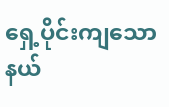ရှေ့ပိုင်းကျသော နယ်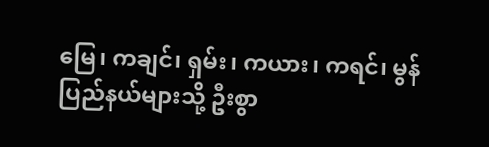မြေ၊ ကချင်၊ ရှမ်း၊ ကယား၊ ကရင်၊ မွန်ပြည်နယ်များသို့ ဦးစွာ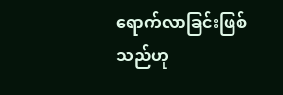ရောက်လာခြင်းဖြစ်သည်ဟု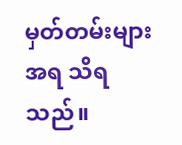မှတ်တမ်းများအရ သိရသည်။